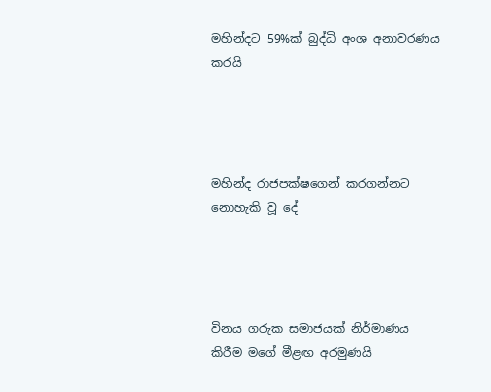මහින්දට 59%ක් බුද්ධි අංශ අනාවරණය කරයි




මහින්ද රාජපක්ෂගෙන් කරගන්නට නොහැකි වූ දේ




විනය ගරුක සමාජයක් නිර්මාණය කිරීම මගේ මීළඟ අරමුණයි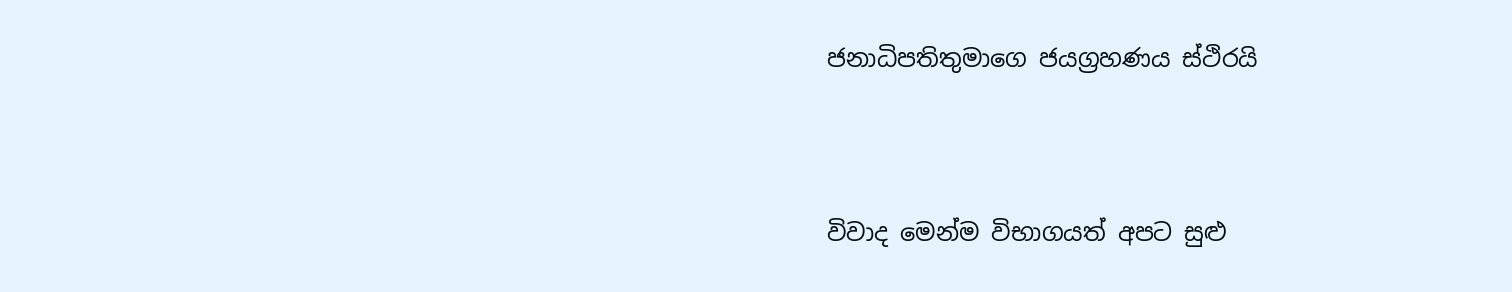ජනාධිපතිතුමාගෙ ජයග්‍රහණය ස්ථිරයි




විවාද මෙන්ම විභාගයත් අපට සුළු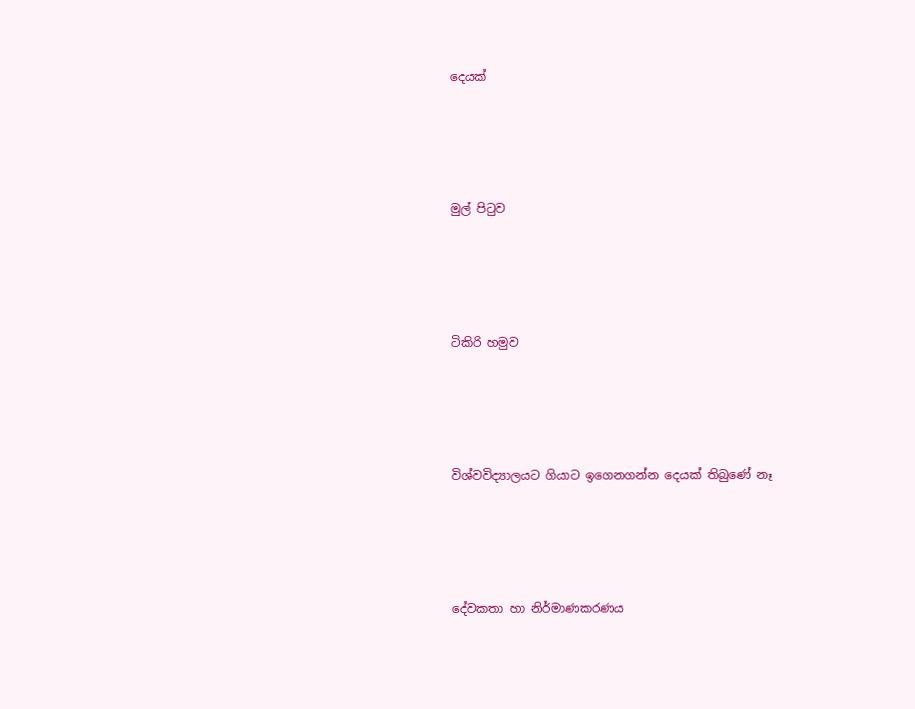දෙයක්




මුල් පිටුව




ටිකිරි හමුව




විශ්වවිද්‍යාලයට ගියාට ඉගෙනගන්න දෙයක් තිබුණේ නෑ




දේවකතා හා නිර්මාණකරණය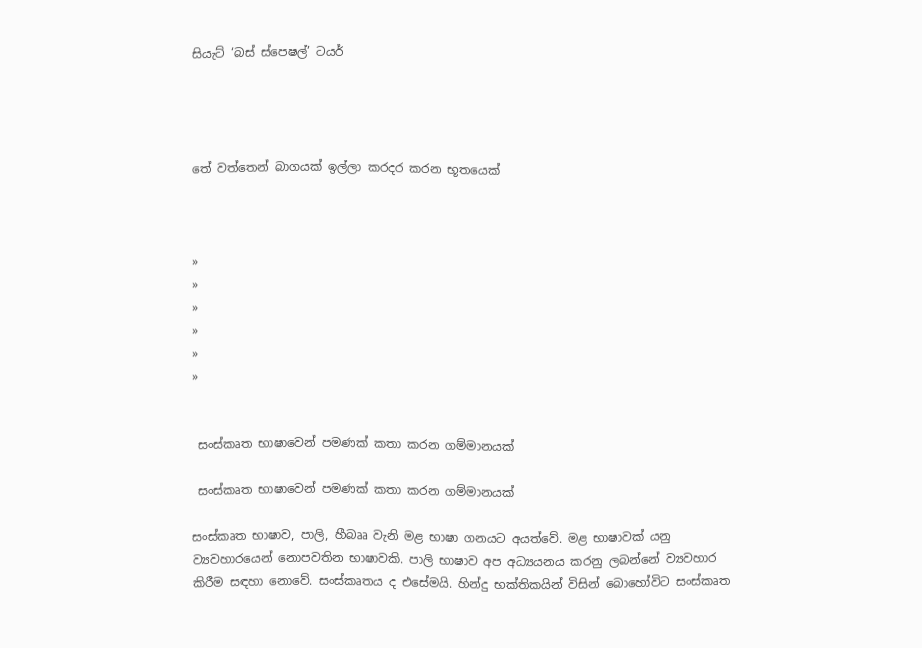සියැට් ‘බස් ස්පෙෂල්’ ටයර්




තේ වත්තෙන් බාගයක් ඉල්ලා කරදර කරන භූතයෙක්



»
»
»
»
»
»


 සංස්කෘත භාෂාවෙන් පමණක් කතා කරන ගම්මානයක්

 සංස්කෘත භාෂාවෙන් පමණක් කතා කරන ගම්මානයක්

සංස්කෘත භාෂාව, පාලි, හීබෲ වැනි මළ භාෂා ගනයට අයත්වේ. මළ භාෂාවක් යනු ව්‍යවහාරයෙන් නොපවතින භාෂාවකි. පාලි භාෂාව අප අධ්‍යයනය කරනු ලබන්නේ ව්‍යවහාර කිරීම සඳහා නොවේ. සංස්කෘතය ද එසේමයි. හින්දු භක්තිකයින් විසින් බොහෝවිට සංස්කෘත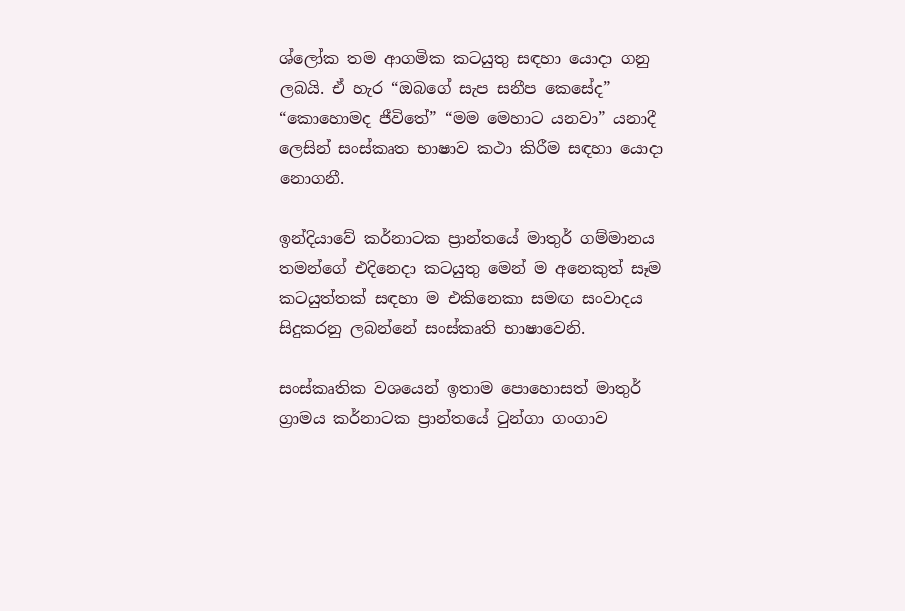ශ්ලෝක තම ආගමික කටයුතු සඳහා යොදා ගනු ලබයි. ඒ හැර “ඔබගේ සැප සනීප කෙසේද” “කොහොමද ජීවිතේ” “මම මෙහාට යනවා” යනාදී ලෙසින් සංස්කෘත භාෂාව කථා කිරීම සඳහා යොදා නොගනී.

ඉන්දියාවේ කර්නාටක ප්‍රාන්තයේ මාතුර් ගම්මානය තමන්ගේ එදිනෙදා කටයුතු මෙන් ම අනෙකුත් සෑම කටයුත්තක් සඳහා ම එකිනෙකා සමඟ සංවාදය සිදුකරනු ලබන්නේ සංස්කෘති භාෂාවෙනි.

සංස්කෘතික වශයෙන් ඉතාම පොහොසත් මාතුර් ග්‍රාමය කර්නාටක ප්‍රාන්තයේ ටුන්ගා ගංගාව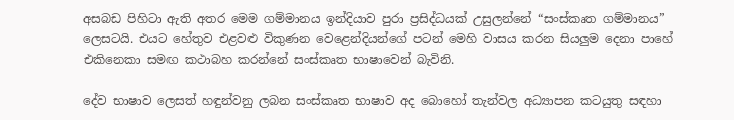අසබඩ පිහිටා ඇති අතර මෙම ගම්මානය ඉන්දියාව පුරා ප්‍රසිද්ධයක් උසුලන්නේ “සංස්කෘත ගම්මානය” ලෙසටයි. එයට හේතුව එළවළු විකුණන වෙළෙන්දියන්ගේ පටන් මෙහි වාසය කරන සියලුම දෙනා පාහේ එකිනෙකා සමඟ කථාබහ කරන්නේ සංස්කෘත භාෂාවෙන් බැවිනි.

දේව භාෂාව ලෙසත් හඳුන්වනු ලබන සංස්කෘත භාෂාව අද බොහෝ තැන්වල අධ්‍යාපන කටයුතු සඳහා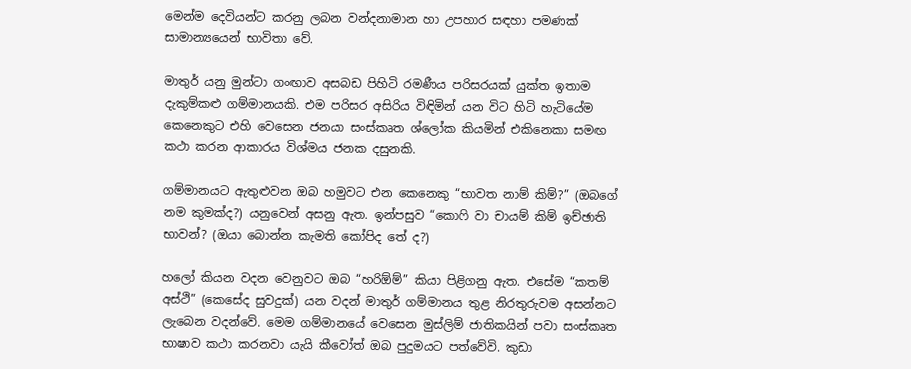මෙන්ම දෙවියන්ට කරනු ලබන වන්දනාමාන හා උපහාර සඳහා පමණක් සාමාන්‍යයෙන් භාවිතා වේ.

මාතුර් යනු මුන්ටා ගංඟාව අසබඩ පිහිටි රමණීය පරිසරයක් යුක්ත ඉතාම දැකුම්කළු ගම්මානයකි. එම පරිසර අසිරිය විඳිමින් යන විට හිටි හැටියේම කෙනෙකුට එහි වෙසෙන ජනයා සංස්කෘත ශ්ලෝක කියමින් එකිනෙකා සමඟ කථා කරන ආකාරය විශ්මය ජනක දසුනකි.

ගම්මානයට ඇතුළුවන ඔබ හමුවට එන කෙනෙකු “භාවත නාම් කිම්?” (ඔබගේ නම කුමක්ද?) යනුවෙන් අසනු ඇත. ඉන්පසුව “කොෆි වා චායම් කිම් ඉච්ඡාති භාවන්? (ඔයා බොන්න කැමති කෝපිද තේ ද?)

හලෝ කියන වදන වෙනුවට ඔබ “හරිඕම්” කියා පිළිගනු ඇත. එසේම “කතම් අස්ථි” (කෙසේද සුවදුක්) යන වදන් මාතුර් ගම්මානය තුළ නිරතුරුවම අසන්නට ලැබෙන වදන්වේ. මෙම ගම්මානයේ වෙසෙන මුස්ලිම් ජාතිකයින් පවා සංස්කෘත භාෂාව කථා කරනවා යැයි කීවෝත් ඔබ පුදුමයට පත්වේවි. කුඩා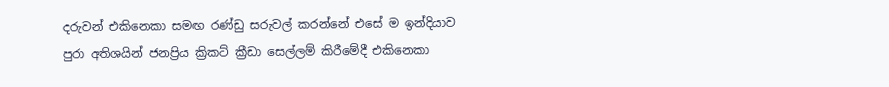දරුවන් එකිනෙකා සමඟ රණ්ඩු සරුවල් කරන්නේ එසේ ම ඉන්දියාව පුරා අතිශයින් ජනප්‍රිය ක්‍රිකට් ක්‍රීඩා සෙල්ලම් කිරීමේදී එකිනෙකා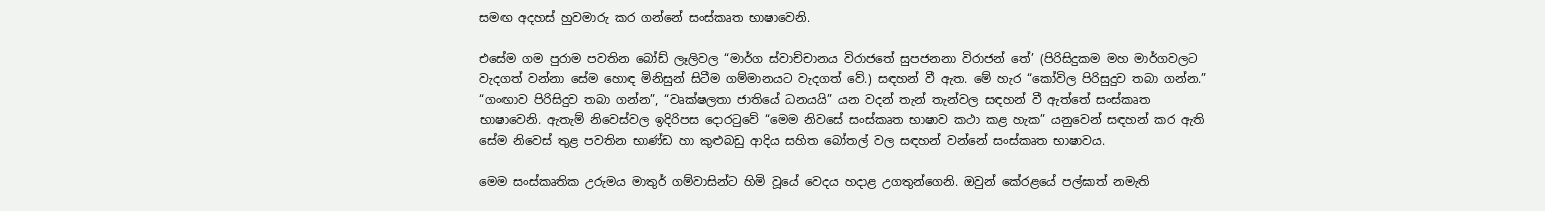සමඟ අදහස් හුවමාරු කර ගන්නේ සංස්කෘත භාෂාවෙනි.

එසේම ගම පුරාම පවතින බෝඩ් ලෑලිවල “මාර්ග ස්වාච්චානය විරාජතේ සුපජනනා විරාජන් තේ’ (පිරිසිදුකම මහ මාර්ගවලට වැදගත් වන්නා සේම හොඳ මිනිසුන් සිටීම ගම්මානයට වැදගත් වේ.) සඳහන් වී ඇත. මේ හැර “කෝවිල පිරිසුදුව තබා ගන්න.” “ගංඟාව පිරිසිදුව තබා ගන්න”, “වෘක්ෂලතා ජාතියේ ධනයයි” යන වදන් තැන් තැන්වල සඳහන් වී ඇත්තේ සංස්කෘත භාෂාවෙනි. ඇතැම් නිවෙස්වල ඉදිරිපස දොරටුවේ “මෙම නිවසේ සංස්කෘත භාෂාව කථා කළ හැක” යනුවෙන් සඳහන් කර ඇති සේම නිවෙස් තුළ පවතින භාණ්ඩ හා කුළුබඩු ආදිය සහිත බෝතල් වල සඳහන් වන්නේ සංස්කෘත භාෂාවය.

මෙම සංස්කෘතික උරුමය මාතුර් ගම්වාසින්ට හිමි වූයේ වෙදය හදාළ උගතුන්ගෙනි. ඔවුන් කේරළයේ පල්ඝාත් නමැති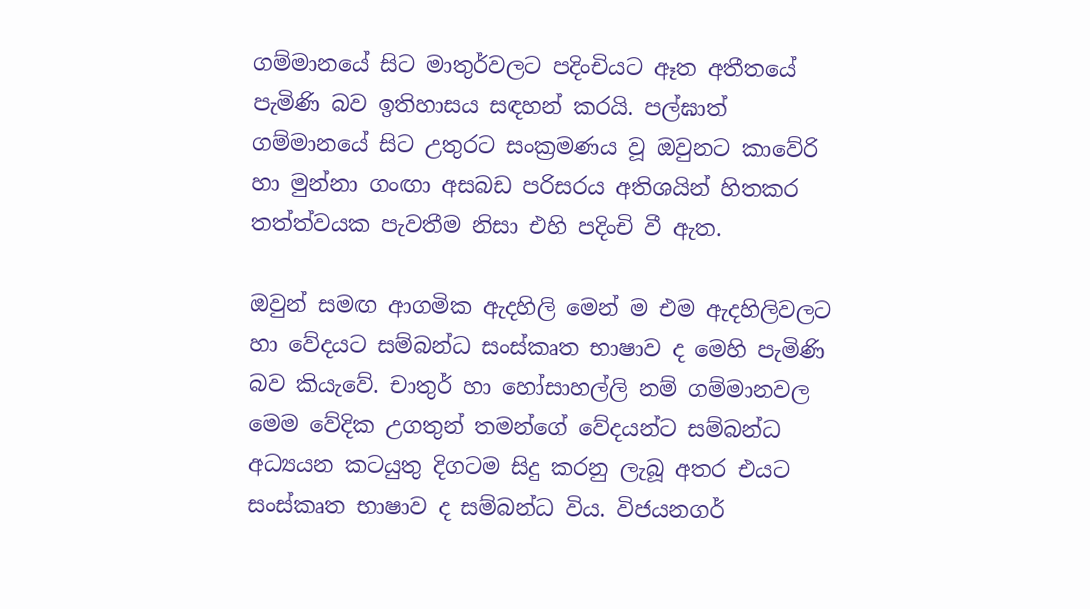ගම්මානයේ සිට මාතුර්වලට පදිංචියට ඈත අතීතයේ පැමිණි බව ඉතිහාසය සඳහන් කරයි. පල්ඝාත් ගම්මානයේ සිට උතුරට සංක්‍රමණය වූ ඔවුනට කාවේරි හා මුන්නා ගංඟා අසබඩ පරිසරය අතිශයින් හිතකර තත්ත්වයක පැවතීම නිසා එහි පදිංචි වී ඇත.

ඔවුන් සමඟ ආගමික ඇදහිලි මෙන් ම එම ඇදහිලිවලට හා වේදයට සම්බන්ධ සංස්කෘත භාෂාව ද මෙහි පැමිණි බව කියැවේ. චාතුර් හා හෝසාහල්ලි නම් ගම්මානවල මෙම වේදික උගතුන් තමන්ගේ වේදයන්ට සම්බන්ධ අධ්‍යයන කටයුතු දිගටම සිදු කරනු ලැබූ අතර එයට සංස්කෘත භාෂාව ද සම්බන්ධ විය. විජයනගර්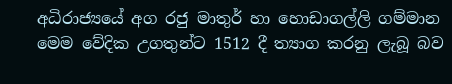අධිරාජ්‍යයේ අග රජු මාතුර් හා හොඩාගල්ලි ගම්මාන මෙම වේදික උගතුන්ට 1512 දී ත්‍යාග කරනු ලැබූ බව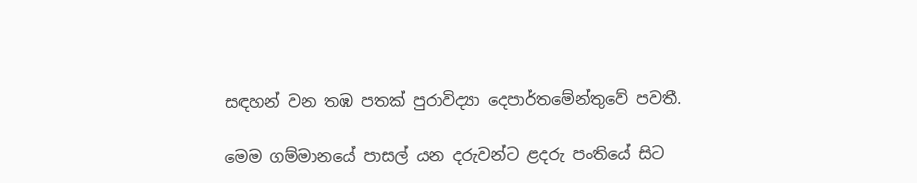සඳහන් වන තඹ පතක් පුරාවිද්‍යා දෙපාර්තමේන්තුවේ පවතී.

මෙම ගම්මානයේ පාසල් යන දරුවන්ට ළදරු පංතියේ සිට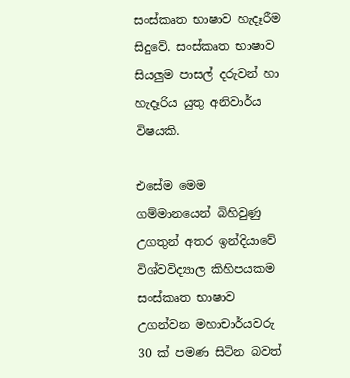සංස්කෘත භාෂාව හැදෑරීම සිදුවේ. සංස්කෘත භාෂාව සියලුම පාසල් දරුවන් හා හැදෑරිය යුතු අනිවාර්ය විෂයකි.

එසේම මෙම ගම්මානයෙන් බිහිවුණු උගතුන් අතර ඉන්දියාවේ විශ්වවිද්‍යාල කිහිපයකම සංස්කෘත භාෂාව උගන්වන මහාචාර්යවරු 30 ක් පමණ සිටින බවත්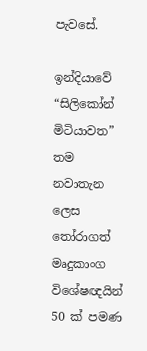පැවසේ.

ඉන්දියාවේ “සිලිකෝන් මිටියාවත” තම නවාතැන ලෙස තෝරාගත් මෘදුකාංග විශේෂඥයින් 50 ක් පමණ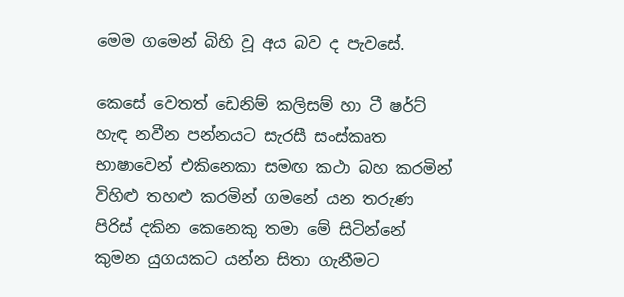මෙම ගමෙන් බිහි වූ අය බව ද පැවසේ.

කෙසේ වෙතත් ඩෙනිම් කලිසම් හා ටී ෂර්ට් හැඳ නවීන පන්නයට සැරසී සංස්කෘත භාෂාවෙන් එකිනෙකා සමඟ කථා බහ කරමින් විහිළු තහළු කරමින් ගමනේ යන තරුණ පිරිස් දකින කෙනෙකු තමා මේ සිටින්නේ කුමන යුගයකට යන්න සිතා ගැනීමට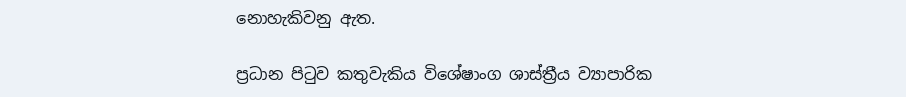නොහැකිවනු ඇත.

ප්‍රධාන පිටුව කතුවැකිය විශේෂාංග ශාස්ත්‍රීය ව්‍යාපාරික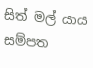සිත් මල් යාය සම්පත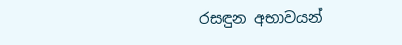රසඳුන අභාවයන්